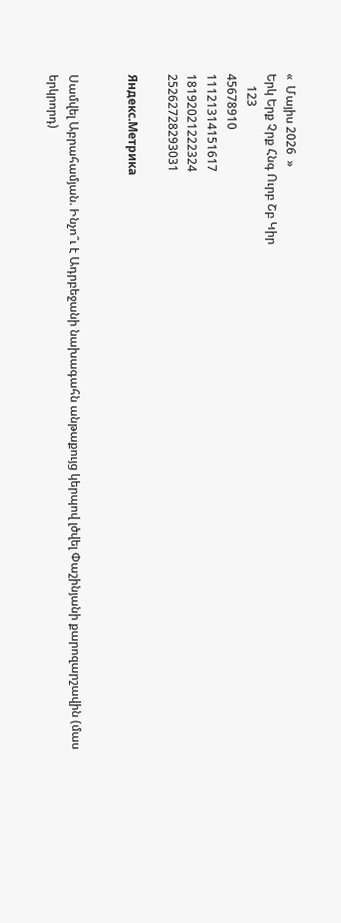«  Մայիս 2026  »
Երկ Երք Չրք Հնգ Ուրբ Շբ Կիր
    123
45678910
11121314151617
18192021222324
25262728293031

Яндекс.Метрика


Սամվել Աբրահամյան. Ինչո՞ւ է Ադրբեջանի նախագահն անթաքույց կերպով լծվել Փաշինյանի քարոզարշավին (մաս երկրորդ)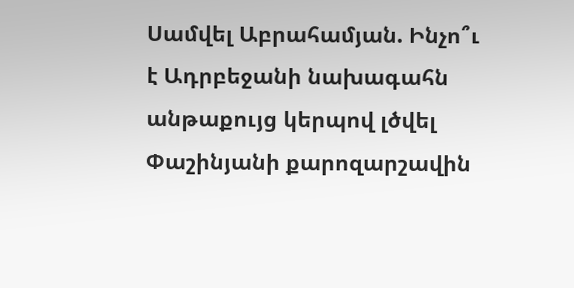Սամվել Աբրահամյան. Ինչո՞ւ է Ադրբեջանի նախագահն անթաքույց կերպով լծվել Փաշինյանի քարոզարշավին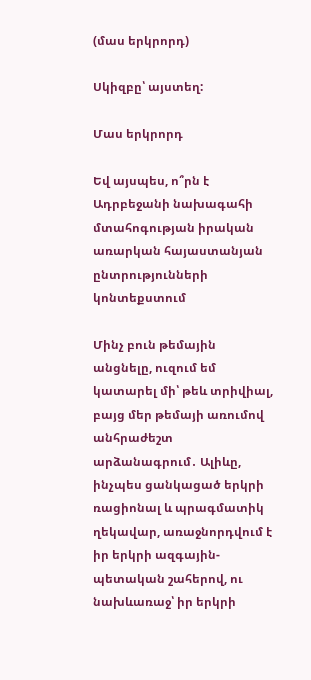(մաս երկրորդ)

Սկիզբը՝ այստեղ:

Մաս երկրորդ

Եվ այսպես, ո՞րն է Ադրբեջանի նախագահի մտահոգության իրական առարկան հայաստանյան ընտրությունների կոնտեքստում

Մինչ բուն թեմային անցնելը, ուզում եմ կատարել մի՝ թեև տրիվիալ, բայց մեր թեմայի առումով անհրաժեշտ արձանագրում․ Ալիևը, ինչպես ցանկացած երկրի ռացիոնալ և պրագմատիկ ղեկավար, առաջնորդվում է իր երկրի ազգային-պետական շահերով, ու նախևառաջ՝ իր երկրի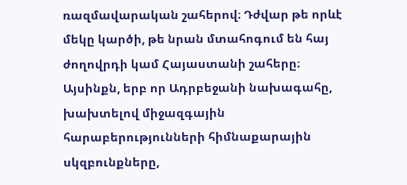ռազմավարական շահերով։ Դժվար թե որևէ մեկը կարծի, թե նրան մտահոգում են հայ ժողովրդի կամ Հայաստանի շահերը։ Այսինքն, երբ որ Ադրբեջանի նախագահը, խախտելով միջազգային հարաբերությունների հիմնաքարային սկզբունքները,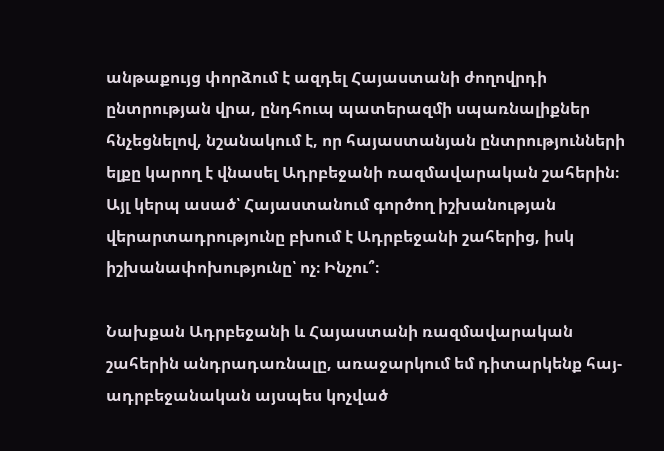անթաքույց փորձում է ազդել Հայաստանի ժողովրդի ընտրության վրա, ընդհուպ պատերազմի սպառնալիքներ հնչեցնելով, նշանակում է, որ հայաստանյան ընտրությունների ելքը կարող է վնասել Ադրբեջանի ռազմավարական շահերին։ Այլ կերպ ասած՝ Հայաստանում գործող իշխանության վերարտադրությունը բխում է Ադրբեջանի շահերից, իսկ իշխանափոխությունը՝ ոչ։ Ինչու՞։

Նախքան Ադրբեջանի և Հայաստանի ռազմավարական շահերին անդրադառնալը, առաջարկում եմ դիտարկենք հայ-ադրբեջանական այսպես կոչված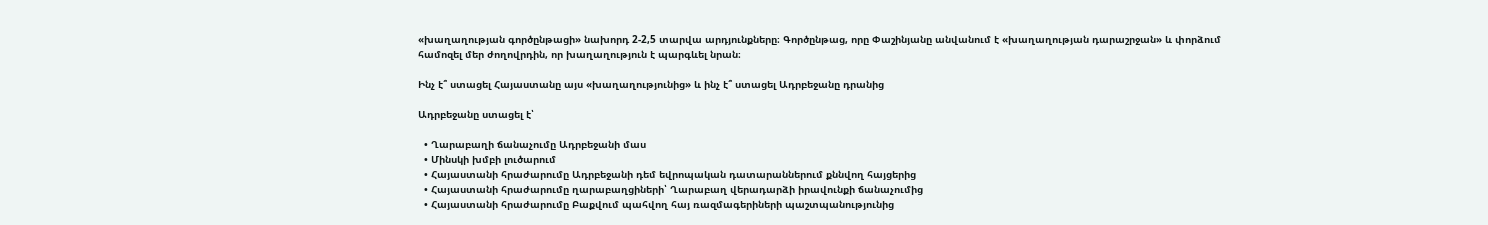«խաղաղության գործընթացի» նախորդ 2-2,5 տարվա արդյունքները։ Գործընթաց, որը Փաշինյանը անվանում է «խաղաղության դարաշրջան» և փորձում համոզել մեր ժողովրդին, որ խաղաղություն է պարգևել նրան։

Ինչ է՞ ստացել Հայաստանը այս «խաղաղությունից» և ինչ է՞ ստացել Ադրբեջանը դրանից

Ադրբեջանը ստացել է՝

  • Ղարաբաղի ճանաչումը Ադրբեջանի մաս
  • Մինսկի խմբի լուծարում
  • Հայաստանի հրաժարումը Ադրբեջանի դեմ եվրոպական դատարաններում քննվող հայցերից
  • Հայաստանի հրաժարումը ղարաբաղցիների՝ Ղարաբաղ վերադարձի իրավունքի ճանաչումից
  • Հայաստանի հրաժարումը Բաքվում պահվող հայ ռազմագերիների պաշտպանությունից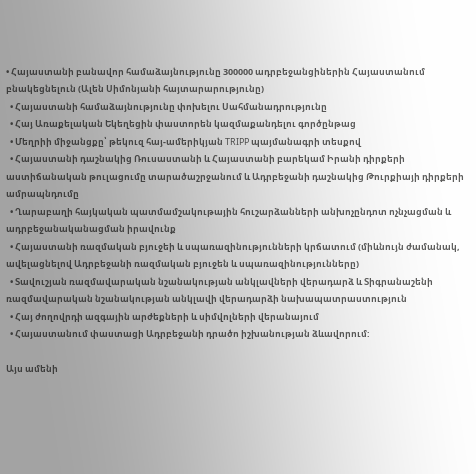• Հայաստանի բանավոր համաձայնությունը 300000 ադրբեջանցիներին Հայաստանում բնակեցնելուն (Ալեն Սիմոնյանի հայտարարությունը)
  • Հայաստանի համաձայնությունը փոխելու Սահմանադրությունը
  • Հայ Առաքելական Եկեղեցին փաստորեն կազմաքանդելու գործընթաց
  • Մեղրիի միջանցքը՝ թեկուզ հայ-ամերիկյան TRIPP պայմանագրի տեսքով
  • Հայաստանի դաշնակից Ռուսաստանի և Հայաստանի բարեկամ Իրանի դիրքերի աստիճանական թուլացումը տարածաշրջանում և Ադրբեջանի դաշնակից Թուրքիայի դիրքերի ամրապնդումը
  • Ղարաբաղի հայկական պատմամշակութային հուշարձանների անխոչընդոտ ոչնչացման և ադրբեջանականացման իրավունք
  • Հայաստանի ռազմական բյուջեի և սպառազինությունների կրճատում (միևնույն ժամանակ, ավելացնելով Ադրբեջանի ռազմական բյուջեն և սպառազինությունները)
  • Տավուշյան ռազմավարական նշանակության անկլավների վերադարձ և Տիգրանաշենի ռազմավարական նշանակության անկլավի վերադարձի նախապատրաստություն
  • Հայ ժողովրդի ազգային արժեքների և սիմվոլների վերանայում
  • Հայաստանում փաստացի Ադրբեջանի դրածո իշխանության ձևավորում:

Այս ամենի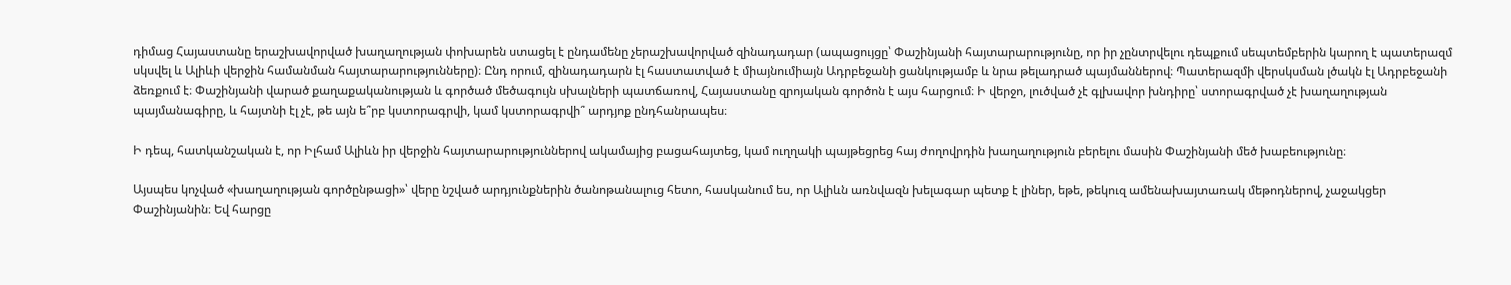դիմաց Հայաստանը երաշխավորված խաղաղության փոխարեն ստացել է ընդամենը չերաշխավորված զինադադար (ապացույցը՝ Փաշինյանի հայտարարությունը, որ իր չընտրվելու դեպքում սեպտեմբերին կարող է պատերազմ սկսվել և Ալիևի վերջին համանման հայտարարությունները)։ Ընդ որում, զինադադարն էլ հաստատված է միայնումիայն Ադրբեջանի ցանկությամբ և նրա թելադրած պայմաններով։ Պատերազմի վերսկսման լծակն էլ Ադրբեջանի ձեռքում է։ Փաշինյանի վարած քաղաքականության և գործած մեծագույն սխալների պատճառով, Հայաստանը զրոյական գործոն է այս հարցում։ Ի վերջո, լուծված չէ գլխավոր խնդիրը՝ ստորագրված չէ խաղաղության պայմանագիրը, և հայտնի էլ չէ, թե այն ե՞րբ կստորագրվի, կամ կստորագրվի՞ արդյոք ընդհանրապես։

Ի դեպ, հատկանշական է, որ Իլհամ Ալիևն իր վերջին հայտարարություններով ակամայից բացահայտեց, կամ ուղղակի պայթեցրեց հայ ժողովրդին խաղաղություն բերելու մասին Փաշինյանի մեծ խաբեությունը։

Այսպես կոչված «խաղաղության գործընթացի»՝ վերը նշված արդյունքներին ծանոթանալուց հետո, հասկանում ես, որ Ալիևն առնվազն խելագար պետք է լիներ, եթե, թեկուզ ամենախայտառակ մեթոդներով, չաջակցեր Փաշինյանին։ Եվ հարցը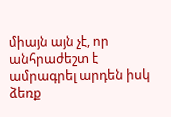միայն այն չէ, որ անհրաժեշտ է ամրագրել արդեն իսկ ձեռք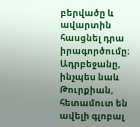բերվածը և ավարտին հասցնել դրա իրագործումը։ Ադրբեջանը, ինչպես նաև Թուրքիան, հետամուտ են ավելի գլոբալ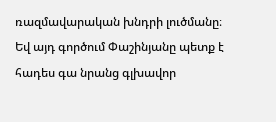ռազմավարական խնդրի լուծմանը։ Եվ այդ գործում Փաշինյանը պետք է հադես գա նրանց գլխավոր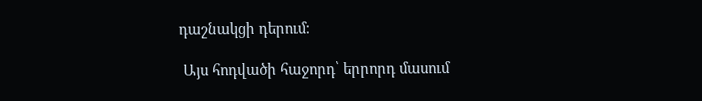դաշնակցի դերում։

 Այս հոդվածի հաջորդ՝ երրորդ մասում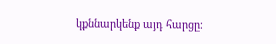կքննարկենք այդ հարցը։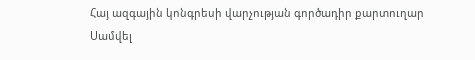Հայ ազգային կոնգրեսի վարչության գործադիր քարտուղար
Սամվել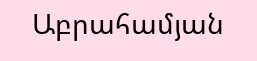Աբրահամյան